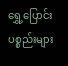ရွှေ့ပြောင်းပစ္စည်းများ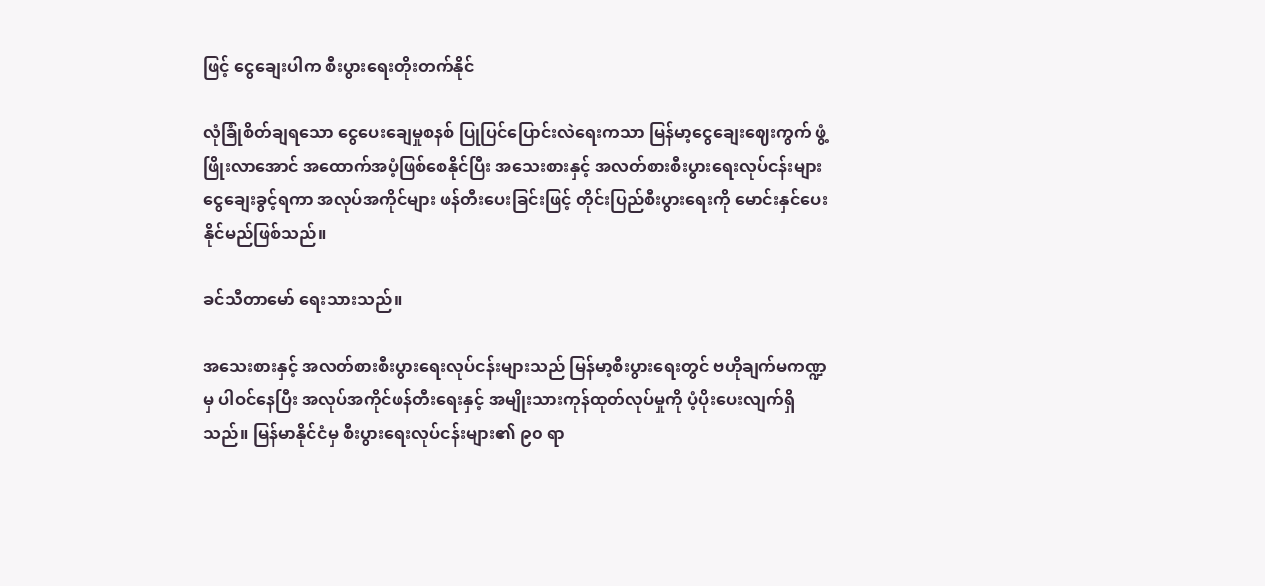ဖြင့် ငွေချေးပါက စီးပွားရေးတိုးတက်နိုင်

လုံခြုံစိတ်ချရသော ငွေပေးချေမှုစနစ် ပြုပြင်ပြောင်းလဲရေးကသာ မြန်မာ့ငွေချေးဈေးကွက် ဖွံ့ဖြိုးလာအောင် အထောက်အပံ့ဖြစ်စေနိုင်ပြီး အသေးစားနှင့် အလတ်စားစီးပွားရေးလုပ်ငန်းများ ငွေချေးခွင့်ရကာ အလုပ်အကိုင်များ ဖန်တီးပေးခြင်းဖြင့် တိုင်းပြည်စီးပွားရေးကို မောင်းနှင်ပေးနိုင်မည်ဖြစ်သည်။

ခင်သီတာမော် ရေးသားသည်။

အသေးစားနှင့် အလတ်စားစီးပွားရေးလုပ်ငန်းများသည် မြန်မာ့စီးပွားရေးတွင် ဗဟိုချက်မကဏ္ဍမှ ပါဝင်နေပြီး အလုပ်အကိုင်ဖန်တီးရေးနှင့် အမျိုးသားကုန်ထုတ်လုပ်မှုကို ပံ့ပိုးပေးလျက်ရှိသည်။ မြန်မာနိုင်ငံမှ စီးပွားရေးလုပ်ငန်းများ၏ ၉၀ ရာ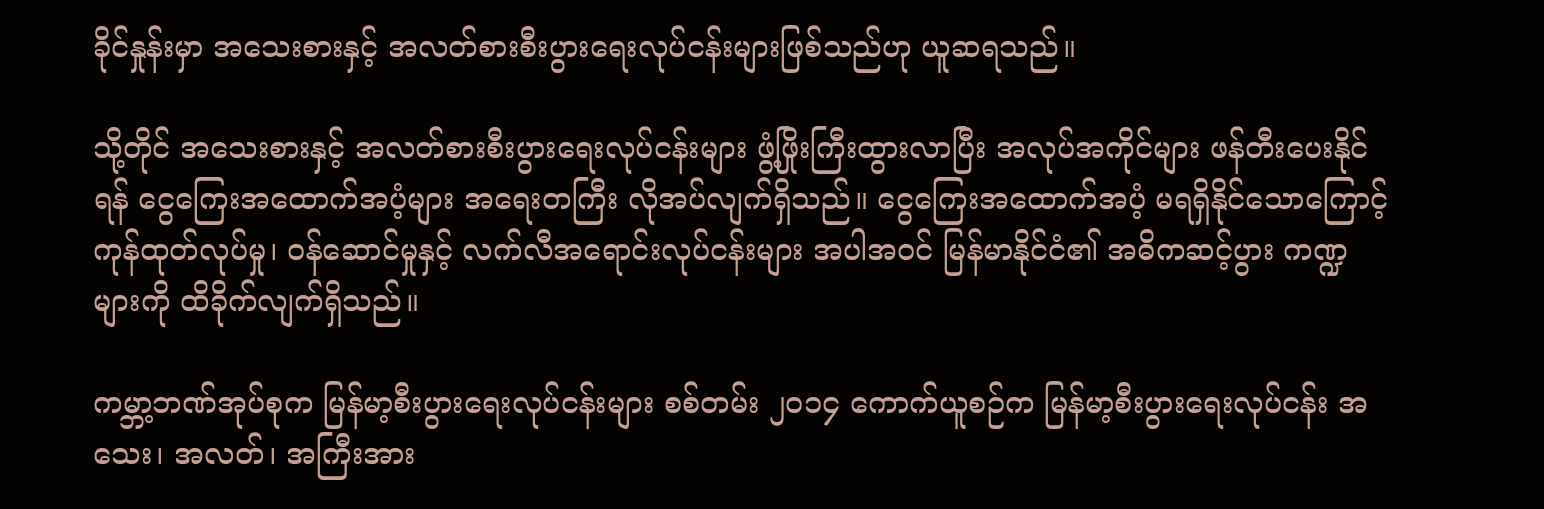ခိုင်နှုန်းမှာ အသေးစားနှင့် အလတ်စားစီးပွားရေးလုပ်ငန်းများဖြစ်သည်ဟု ယူဆရသည်။

သို့တိုင် အသေးစားနှင့် အလတ်စားစီးပွားရေးလုပ်ငန်းများ ဖွံ့ဖြိုးကြီးထွားလာပြီး အလုပ်အကိုင်များ ဖန်တီးပေးနိုင်ရန် ငွေကြေးအထောက်အပံ့များ အရေးတကြီး လိုအပ်လျက်ရှိသည်။ ငွေကြေးအထောက်အပံ့ မရရှိနိုင်သောကြောင့် ကုန်ထုတ်လုပ်မှု၊ ဝန်ဆောင်မှုနှင့် လက်လီအရောင်းလုပ်ငန်းများ အပါအဝင် မြန်မာနိုင်ငံ၏ အဓိကဆင့်ပွား ကဏ္ဍများကို ထိခိုက်လျက်ရှိသည်။

ကမ္ဘာ့ဘဏ်အုပ်စုက မြန်မာ့စီးပွားရေးလုပ်ငန်းများ စစ်တမ်း ၂၀၁၄ ကောက်ယူစဉ်က မြန်မာ့စီးပွားရေးလုပ်ငန်း အသေး၊ အလတ်၊ အကြီးအား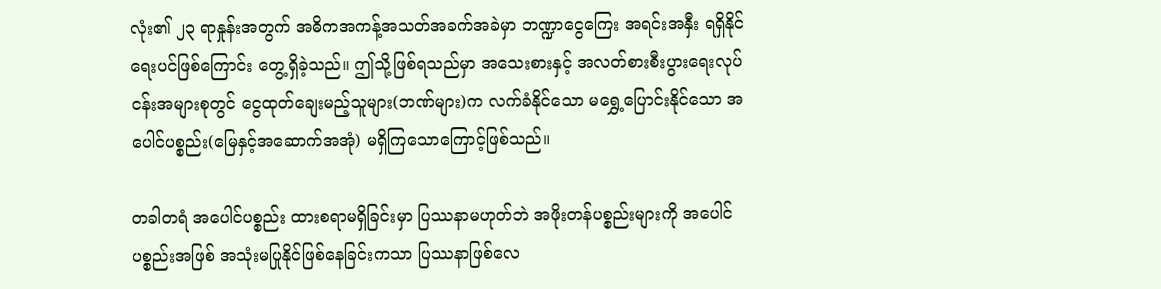လုံး၏ ၂၃ ရာနှုန်းအတွက် အဓိကအကန့်အသတ်အခက်အခဲမှာ ဘဏ္ဍာငွေကြေး အရင်းအနှီး ရရှိနိုင်ရေးပင်ဖြစ်ကြောင်း တွေ့ရှိခဲ့သည်။ ဤသို့ဖြစ်ရသည်မှာ အသေးစားနှင့် အလတ်စားစီးပွားရေးလုပ်ငန်းအများစုတွင် ငွေထုတ်ချေးမည့်သူများ(ဘဏ်များ)က လက်ခံနိုင်သော မရွှေ့ပြောင်းနိုင်သော အပေါင်ပစ္စည်း(မြေနှင့်အဆောက်အအုံ) မရှိကြသောကြောင့်ဖြစ်သည်။

တခါတရံ အပေါင်ပစ္စည်း ထားစရာမရှိခြင်းမှာ ပြဿနာမဟုတ်ဘဲ အဖိုးတန်ပစ္စည်းများကို အပေါင်ပစ္စည်းအဖြစ် အသုံးမပြုနိုင်ဖြစ်နေခြင်းကသာ ပြဿနာဖြစ်လေ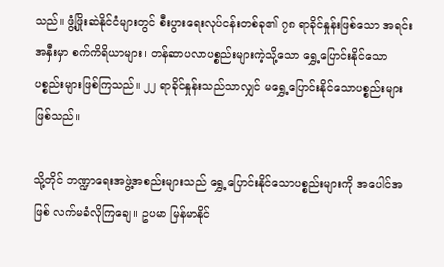သည်။ ဖွံ့ဖြိုးဆဲနိုင်ငံများတွင် စီးပွားရေးလုပ်ငန်းတစ်ခု၏ ၇၈ ရာခိုင်နှုန်းဖြစ်သော အရင်းအနှီးမှာ စက်ကိရိယာများ၊ တန်ဆာပလာပစ္စည်းများကဲ့သို့သော ရွှေ့ပြောင်းနိုင်သော ပစ္စည်းများဖြစ်ကြသည်။ ၂၂ ရာခိုင်နှုန်းသည်သာလျှင် မရွှေ့ပြောင်းနိုင်သောပစ္စည်းများဖြစ်သည်။

သို့တိုင် ဘဏ္ဍာရေးအဖွဲ့အစည်းများသည် ရွှေ့ပြောင်းနိုင်သောပစ္စည်းများကို အပေါင်အဖြစ် လက်မခံလိုကြချေ။ ဥပမာ မြန်မာနိုင်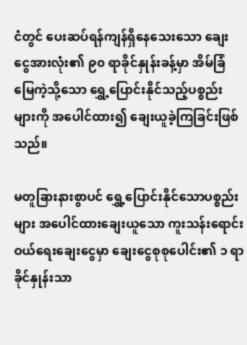ငံတွင် ပေးဆပ်ရန်ကျန်ရှိနေသေးသော ချေးငွေအားလုံး၏ ၉၀ ရာခိုင်နှုန်းခန့်မှာ အိမ်ခြံမြေကဲ့သို့သော ရွှေ့ပြောင်းနိုင်သည့်ပစ္စည်းများကို အပေါင်ထား၍ ချေးယူခဲ့ကြခြင်းဖြစ်သည်။

မတူခြားနားစွာပင် ရွှေ့ပြောင်းနိုင်သောပစ္စည်းများ အပေါင်ထားချေးယူသော ကူးသန်းရောင်းဝယ်ရေးချေးငွေမှာ ချေးငွေစုစုပေါင်း၏ ၁ ရာခိုင်နှုန်းသာ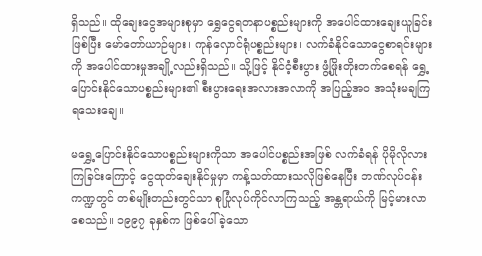ရှိသည်။ ထိုချေးငွေအများစုမှာ ရွှေငွေရတနာပစ္စည်းများကို အပေါင်ထားချေးယူခြင်းဖြစ်ပြီး မော်တော်ယာဉ်များ၊ ကုန်လှောင်ရုံပစ္စည်းများ၊ လက်ခံနိုင်သောငွေစာရင်းများကို အပေါင်ထားမှုအချို့လည်းရှိသည်။ သို့ဖြင့် နိုင်ငံ့စီးပွား ဖွံ့ဖြိုးတိုးတက်စေရန် ရွှေ့ပြောင်းနိုင်သောပစ္စည်းများ၏ စီးပွားရေးအလားအလာကို အပြည့်အ၀ အသုံးမချကြရသေးချေ။

မရွှေ့ပြောင်းနိုင်သောပစ္စည်းများကိုသာ အပေါင်ပစ္စည်းအဖြစ် လက်ခံရန် ပိုမိုလိုလားကြခြင်းကြောင့် ငွေထုတ်ချေးနိုင်မှုမှာ ကန့်သတ်ထားသလိုဖြစ်နေပြီး ဘဏ်လုပ်ငန်းကဏ္ဍတွင် တစ်မျိုးတည်းတွင်သာ စုပြုံလုပ်ကိုင်လာကြသည့် အန္တရာယ်ကို မြင့်မားလာစေသည်။ ၁၉၉၇ ခုနှစ်က ဖြစ်ပေါ်ခဲ့သော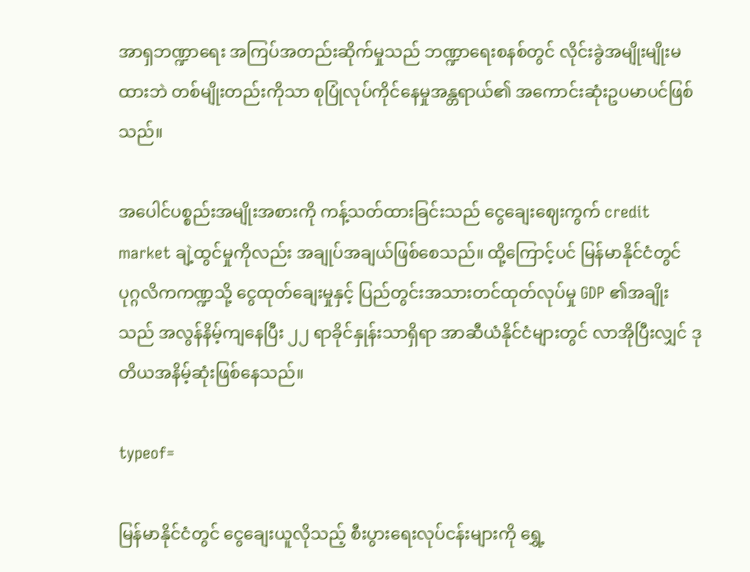အာရှဘဏ္ဍာရေး အကြပ်အတည်းဆိုက်မှုသည် ဘဏ္ဍာရေးစနစ်တွင် လိုင်းခွဲအမျိုးမျိုးမထားဘဲ တစ်မျိုးတည်းကိုသာ စုပြုံလုပ်ကိုင်နေမှုအန္တရာယ်၏ အကောင်းဆုံးဥပမာပင်ဖြစ်သည်။

အပေါင်ပစ္စည်းအမျိုးအစားကို ကန့်သတ်ထားခြင်းသည် ငွေချေးဈေးကွက် credit market ချဲ့ထွင်မှုကိုလည်း အချုပ်အချယ်ဖြစ်စေသည်။ ထို့ကြောင့်ပင် မြန်မာနိုင်ငံတွင် ပုဂ္ဂလိကကဏ္ဍသို့ ငွေထုတ်ချေးမှုနှင့် ပြည်တွင်းအသားတင်ထုတ်လုပ်မှု GDP ၏အချိုးသည် အလွန်နိမ့်ကျနေပြီး ၂၂ ရာခိုင်နှုန်းသာရှိရာ အာဆီယံနိုင်ငံများတွင် လာအိုပြီးလျှင် ဒုတိယအနိမ့်ဆုံးဖြစ်နေသည်။

typeof=

မြန်မာနိုင်ငံတွင် ငွေချေးယူလိုသည့် စီးပွားရေးလုပ်ငန်းများကို ရွှေ့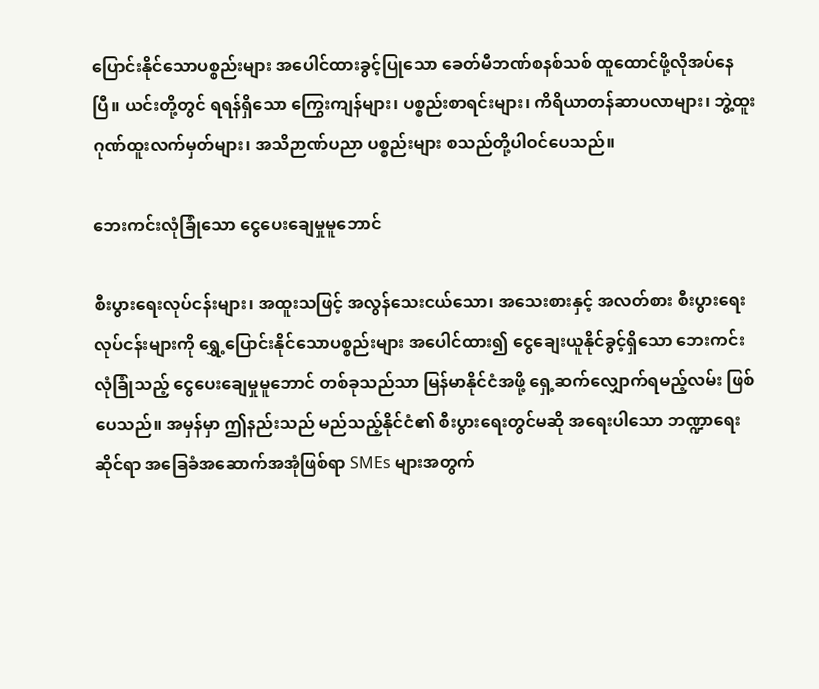ပြောင်းနိုင်သောပစ္စည်းများ အပေါင်ထားခွင့်ပြုသော ခေတ်မီဘဏ်စနစ်သစ် ထူထောင်ဖို့လိုအပ်နေပြီ။ ယင်းတို့တွင် ရရန်ရှိသော ကြွေးကျန်များ၊ ပစ္စည်းစာရင်းများ၊ ကိရိယာတန်ဆာပလာများ၊ ဘွဲ့ထူးဂုဏ်ထူးလက်မှတ်များ၊ အသိဉာဏ်ပညာ ပစ္စည်းများ စသည်တို့ပါဝင်ပေသည်။

ဘေးကင်းလုံခြုံသော ငွေပေးချေမှုမူဘောင်

စီးပွားရေးလုပ်ငန်းများ၊ အထူးသဖြင့် အလွန်သေးငယ်သော၊ အသေးစားနှင့် အလတ်စား စီးပွားရေးလုပ်ငန်းများကို ရွှေ့ပြောင်းနိုင်သောပစ္စည်းများ အပေါင်ထား၍ ငွေချေးယူနိုင်ခွင့်ရှိသော ဘေးကင်းလုံခြုံသည့် ငွေပေးချေမှုမူဘောင် တစ်ခုသည်သာ မြန်မာနိုင်ငံအဖို့ ရှေ့ဆက်လျှောက်ရမည့်လမ်း ဖြစ်ပေသည်။ အမှန်မှာ ဤနည်းသည် မည်သည့်နိုင်ငံ၏ စီးပွားရေးတွင်မဆို အရေးပါသော ဘဏ္ဍာရေးဆိုင်ရာ အခြေခံအဆောက်အအုံဖြစ်ရာ SMEs များအတွက်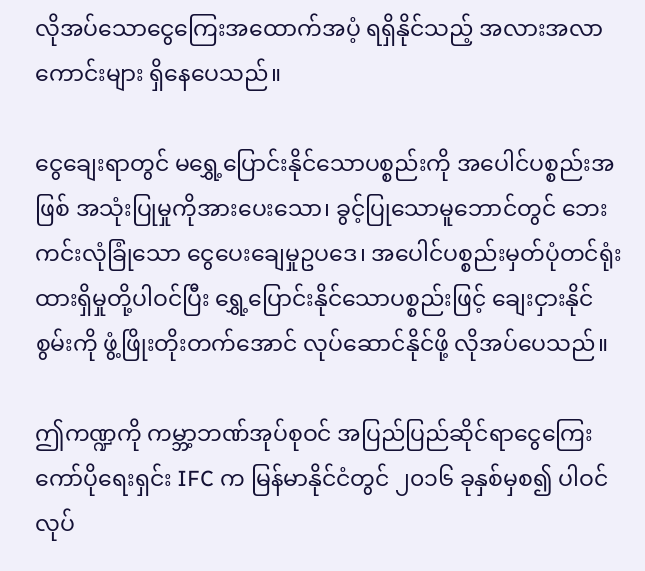လိုအပ်သောငွေကြေးအထောက်အပံ့ ရရှိနိုင်သည့် အလားအလာကောင်းများ ရှိနေပေသည်။

ငွေချေးရာတွင် မရွှေ့ပြောင်းနိုင်သောပစ္စည်းကို အပေါင်ပစ္စည်းအဖြစ် အသုံးပြုမှုကိုအားပေးသော၊ ခွင့်ပြုသောမူဘောင်တွင် ဘေးကင်းလုံခြုံသော ငွေပေးချေမှုဥပဒေ၊ အပေါင်ပစ္စည်းမှတ်ပုံတင်ရုံး ထားရှိမှုတို့ပါဝင်ပြီး ရွှေ့ပြောင်းနိုင်သောပစ္စည်းဖြင့် ချေးငှားနိုင်စွမ်းကို ဖွံ့ဖြိုးတိုးတက်အောင် လုပ်ဆောင်နိုင်ဖို့ လိုအပ်ပေသည်။

ဤကဏ္ဍကို ကမ္ဘာ့ဘဏ်အုပ်စုဝင် အပြည်ပြည်ဆိုင်ရာငွေကြေးကော်ပိုရေးရှင်း IFC က မြန်မာနိုင်ငံတွင် ၂၀၁၆ ခုနှစ်မှစ၍ ပါဝင်လုပ်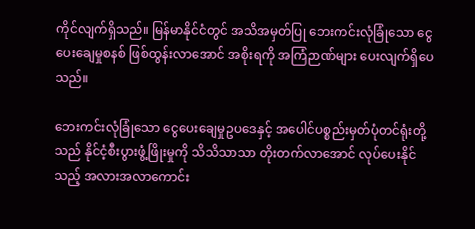ကိုင်လျက်ရှိသည်။ မြန်မာနိုင်ငံတွင် အသိအမှတ်ပြု ဘေးကင်းလုံခြုံသော ငွေပေးချေမှုစနစ် ဖြစ်ထွန်းလာအောင် အစိုးရကို အကြံဉာဏ်များ ပေးလျက်ရှိပေသည်။

ဘေးကင်းလုံခြုံသော ငွေပေးချေမှုဥပဒေနှင့် အပေါင်ပစ္စည်းမှတ်ပုံတင်ရုံးတို့သည် နိုင်ငံ့စီးပွားဖွံ့ဖြိုးမှုကို သိသိသာသာ တိုးတက်လာအောင် လုပ်ပေးနိုင်သည့် အလားအလာကောင်း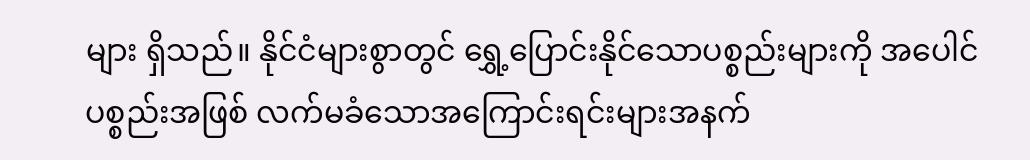များ ရှိသည်။ နိုင်ငံများစွာတွင် ရွှေ့ပြောင်းနိုင်သောပစ္စည်းများကို အပေါင်ပစ္စည်းအဖြစ် လက်မခံသောအကြောင်းရင်းများအနက်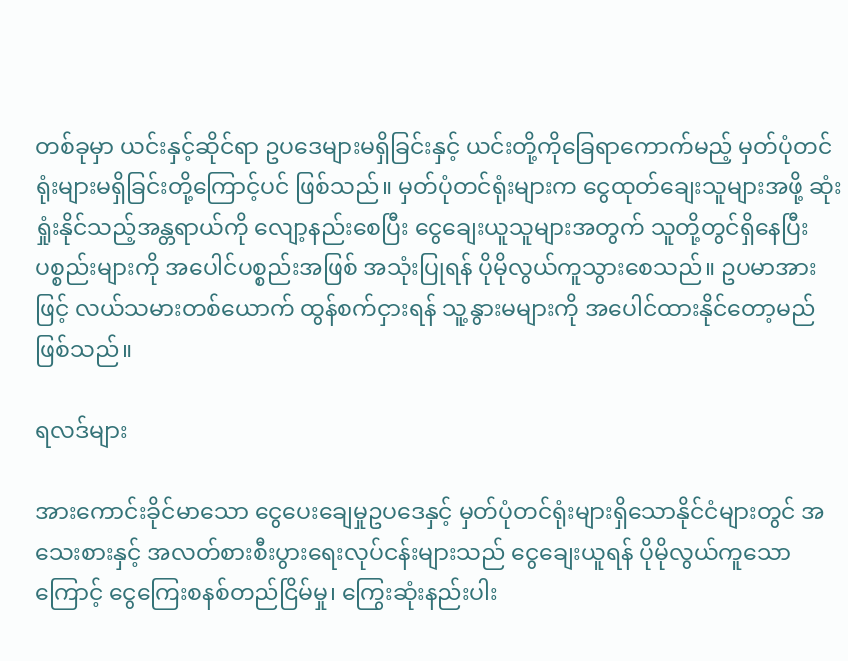တစ်ခုမှာ ယင်းနှင့်ဆိုင်ရာ ဥပဒေများမရှိခြင်းနှင့် ယင်းတို့ကိုခြေရာကောက်မည့် မှတ်ပုံတင်ရုံးများမရှိခြင်းတို့ကြောင့်ပင် ဖြစ်သည်။ မှတ်ပုံတင်ရုံးများက ငွေထုတ်ချေးသူများအဖို့ ဆုံးရှုံးနိုင်သည့်အန္တရာယ်ကို လျော့နည်းစေပြီး ငွေချေးယူသူများအတွက် သူတို့တွင်ရှိနေပြီးပစ္စည်းများကို အပေါင်ပစ္စည်းအဖြစ် အသုံးပြုရန် ပိုမိုလွယ်ကူသွားစေသည်။ ဥပမာအားဖြင့် လယ်သမားတစ်ယောက် ထွန်စက်ငှားရန် သူ့နွားမများကို အပေါင်ထားနိုင်တော့မည်ဖြစ်သည်။

ရလဒ်များ

အားကောင်းခိုင်မာသော ငွေပေးချေမှုဥပဒေနှင့် မှတ်ပုံတင်ရုံးများရှိသောနိုင်ငံများတွင် အသေးစားနှင့် အလတ်စားစီးပွားရေးလုပ်ငန်းများသည် ငွေချေးယူရန် ပိုမိုလွယ်ကူသောကြောင့် ငွေကြေးစနစ်တည်ငြိမ်မှု၊ ကြွေးဆုံးနည်းပါး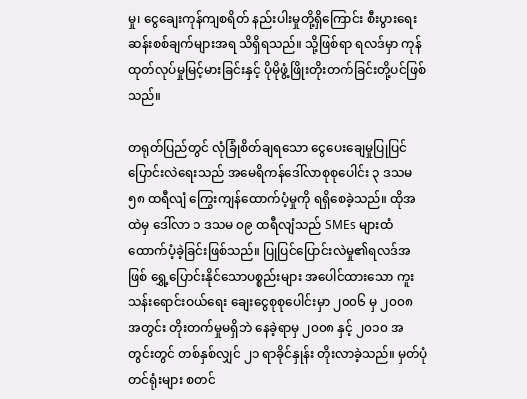မှု၊ ငွေချေးကုန်ကျစရိတ် နည်းပါးမှုတို့ရှိကြောင်း စီးပွားရေးဆန်းစစ်ချက်များအရ သိရှိရသည်။ သို့ဖြစ်ရာ ရလဒ်မှာ ကုန်ထုတ်လုပ်မှုမြင့်မားခြင်းနှင့် ပိုမိုဖွံ့ဖြိုးတိုးတက်ခြင်းတို့ပင်ဖြစ်သည်။

တရုတ်ပြည်တွင် လုံခြုံစိတ်ချရသော ငွေပေးချေမှုပြုပြင်ပြောင်းလဲရေးသည် အမေရိကန်ဒေါ်လာစုစုပေါင်း ၃ ဒသမ ၅၈ ထရီလျံ ကြွေးကျန်ထောက်ပံ့မှုကို ရရှိစေခဲ့သည်။ ထိုအထဲမှ ဒေါ်လာ ၁ ဒသမ ၀၉ ထရီလျံသည် SMEs များထံ ထောက်ပံ့ခဲ့ခြင်းဖြစ်သည်။ ပြုပြင်ပြောင်းလဲမှု၏ရလဒ်အဖြစ် ရွှေ့ပြောင်းနိုင်သောပစ္စည်းများ အပေါင်ထားသော ကူးသန်းရောင်းဝယ်ရေး ချေးငွေစုစုပေါင်းမှာ ၂၀၀၆ မှ ၂၀၀၈ အတွင်း တိုးတက်မှုမရှိဘဲ နေခဲ့ရာမှ ၂၀၀၈ နှင့် ၂၀၁၀ အတွင်းတွင် တစ်နှစ်လျှင် ၂၁ ရာခိုင်နှုန်း တိုးလာခဲ့သည်။ မှတ်ပုံတင်ရုံးများ စတင်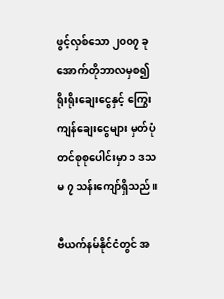ဖွင့်လှစ်သော ၂၀၀၇ ခု အောက်တိုဘာလမှစ၍ ရိုးရိုးချေးငွေနှင့် ကြွေးကျန်ချေးငွေများ မှတ်ပုံတင်စုစုပေါင်းမှာ ၁ ဒသမ ၇ သန်းကျော်ရှိသည်။

ဗီယက်နမ်နိုင်ငံတွင် အ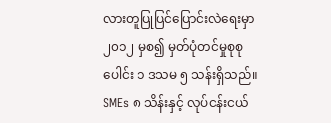လားတူပြုပြင်ပြောင်းလဲရေးမှာ ၂၀၁၂ မှစ၍ မှတ်ပုံတင်မှုစုစုပေါင်း ၁ ဒသမ ၅ သန်းရှိသည်။ SMEs ၈ သိန်းနှင့် လုပ်ငန်းငယ်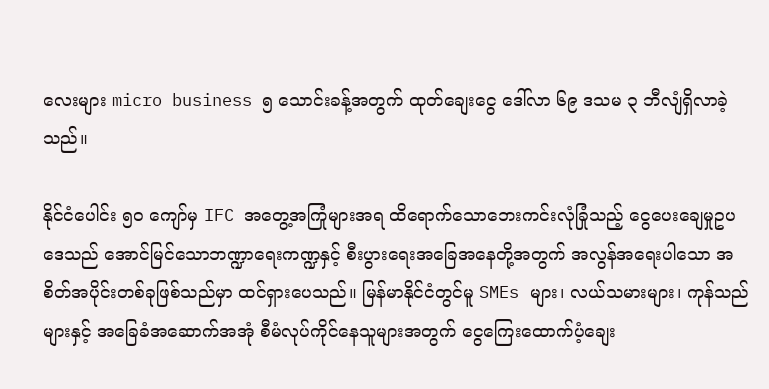လေးများ micro business ၅ သောင်းခန့်အတွက် ထုတ်ချေးငွေ ဒေါ်လာ ၆၉ ဒသမ ၃ ဘီလျံရှိလာခဲ့သည်။

နိုင်ငံပေါင်း ၅၀ ကျော်မှ IFC အတွေ့အကြုံများအရ ထိရောက်သောဘေးကင်းလုံခြုံသည့် ငွေပေးချေမှုဥပဒေသည် အောင်မြင်သောဘဏ္ဍာရေးကဏ္ဍနှင့် စီးပွားရေးအခြေအနေတို့အတွက် အလွန်အရေးပါသော အစိတ်အပိုင်းတစ်ခုဖြစ်သည်မှာ ထင်ရှားပေသည်။ မြန်မာနိုင်ငံတွင်မူ SMEs များ၊ လယ်သမားများ၊ ကုန်သည်များနှင့် အခြေခံအဆောက်အအုံ စီမံလုပ်ကိုင်နေသူများအတွက် ငွေကြေးထောက်ပံ့ချေး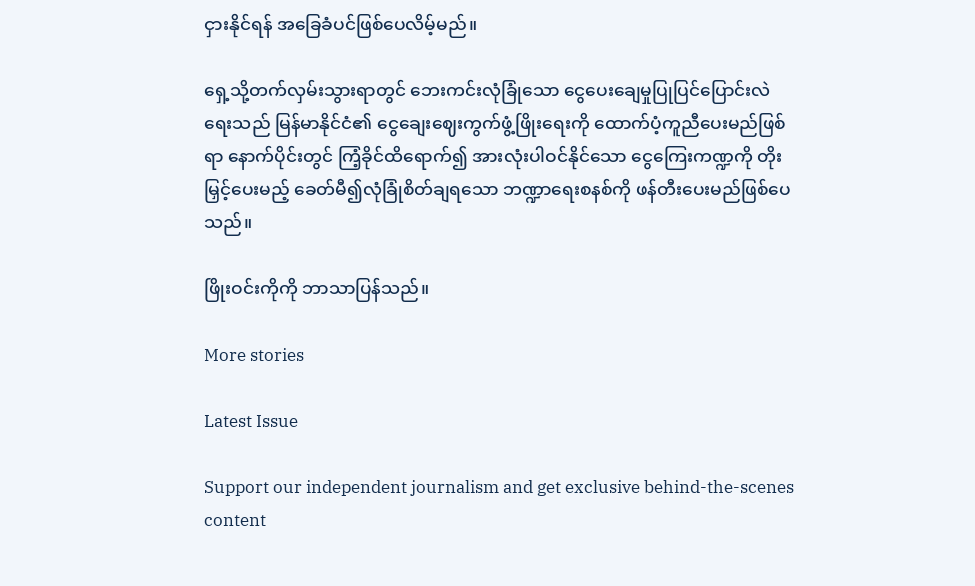ငှားနိုင်ရန် အခြေခံပင်ဖြစ်ပေလိမ့်မည်။

ရှေ့သို့တက်လှမ်းသွားရာတွင် ဘေးကင်းလုံခြုံသော ငွေပေးချေမှုပြုပြင်ပြောင်းလဲရေးသည် မြန်မာနိုင်ငံ၏ ငွေချေးဈေးကွက်ဖွံ့ဖြိုးရေးကို ထောက်ပံ့ကူညီပေးမည်ဖြစ်ရာ နောက်ပိုင်းတွင် ကြံ့ခိုင်ထိရောက်၍ အားလုံးပါဝင်နိုင်သော ငွေကြေးကဏ္ဍကို တိုးမြှင့်ပေးမည့် ခေတ်မီ၍လုံခြုံစိတ်ချရသော ဘဏ္ဍာရေးစနစ်ကို ဖန်တီးပေးမည်ဖြစ်ပေသည်။

ဖြိုးဝင်းကိုကို ဘာသာပြန်သည်။

More stories

Latest Issue

Support our independent journalism and get exclusive behind-the-scenes content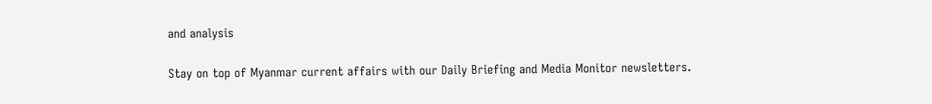and analysis

Stay on top of Myanmar current affairs with our Daily Briefing and Media Monitor newsletters.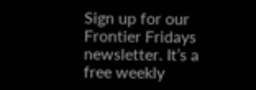Sign up for our Frontier Fridays newsletter. It’s a free weekly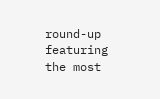round-up featuring the most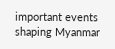important events shaping Myanmar